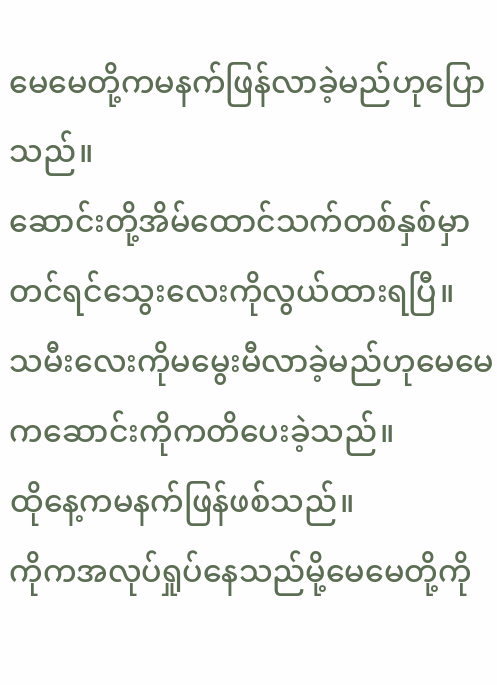မေမေတို့ကမနက်ဖြန်လာခဲ့မည်ဟုပြောသည်။
ဆောင်းတို့အိမ်ထောင်သက်တစ်နှစ်မှာတင်ရင်သွေးလေးကိုလွယ်ထားရပြီ။
သမီးလေးကိုမမွေးမီလာခဲ့မည်ဟုမေမေကဆောင်းကိုကတိပေးခဲ့သည်။
ထိုနေ့ကမနက်ဖြန်ဖစ်သည်။
ကိုကအလုပ်ရှုပ်နေသည်မို့မေမေတို့ကို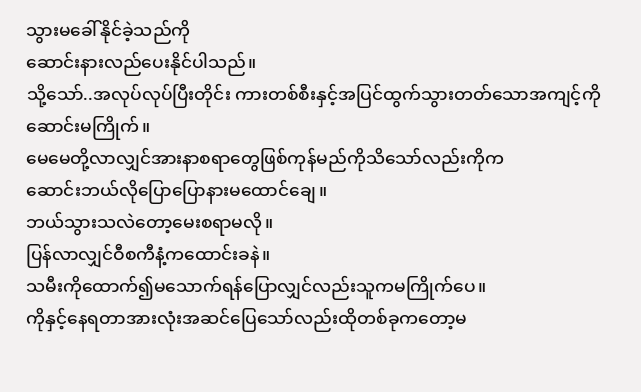သွားမခေါ်နိုင်ခဲ့သည်ကို
ဆောင်းနားလည်ပေးနိုင်ပါသည်။
သို့သော်..အလုပ်လုပ်ပြီးတိုင်း ကားတစ်စီးနှင့်အပြင်ထွက်သွားတတ်သောအကျင့်ကိုဆောင်းမကြိုက်။
မေမေတို့လာလျှင်အားနာစရာတွေဖြစ်ကုန်မည်ကိုသိသော်လည်းကိုက
ဆောင်းဘယ်လိုပြောပြောနားမထောင်ချေ။
ဘယ်သွားသလဲတော့မေးစရာမလို။
ပြန်လာလျှင်ဝီစကီနံ့ကထောင်းခနဲ။
သမီးကိုထောက်၍မသောက်ရန်ပြောလျှင်လည်းသူကမကြိုက်ပေ။
ကိုနှင့်နေရတာအားလုံးအဆင်ပြေသော်လည်းထိုတစ်ခုကတော့မ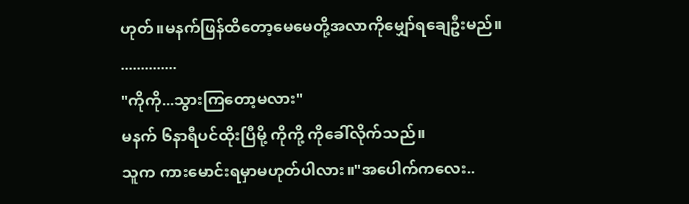ဟုတ်။မနက်ဖြန်ထိတော့မေမေတို့အလာကိုမျှော်ရချေဦးမည်။
..............
"ကိုကို...သွားကြတော့မလား"
မနက် ၆နာရီပင်ထိုးပြီမို့ ကိုကို့ ကိုခေါ်လိုက်သည်။
သူက ကားမောင်းရမှာမဟုတ်ပါလား။"အပေါက်ကလေး..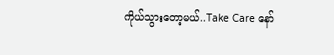ကိုယ်သွားတော့မယ်..Take Care နော်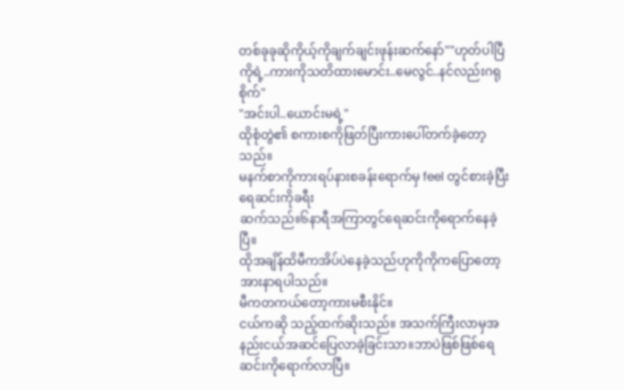တစ်ခုခုဆိုကိုယ့်ကိုချက်ချင်းဖုန်းဆက်နော်""ဟုတ်ပါပြီကိုရဲ့..ကားကိုသတိထားမောင်း..မေလွင်..နင်လည်းဂရုစိုက်"
"အင်းပါ..ယောင်းမရဲ့"
ထိုစုံတွဲ၏ စကားစကိုဖြတ်ပြီးကားပေါ်တက်ခဲ့တော့သည်။
မနက်စာကိုကားရပ်နားစခန်းရောက်မှ feel တွင်စားခဲ့ပြီး ရေဆင်းကိုခရီး
ဆက်သည်။၆နာရီအကြာတွင်ရေဆင်းကိုရောက်နေခဲ့ပြီ။
ထိုအချိန်ထိမီကအိပ်ပဲနေခဲ့သည်ဟုကိုကိုကပြောတော့အားနာရပါသည်။
မီကတကယ်တော့ကားမစီးနိုင်။
ငယ်ကဆို သည့်ထက်ဆိုးသည်။ အသက်ကြီးလာမှအနည်းငယ်အဆင်ပြေလာခဲ့ခြင်းသာ။ဘာပဲဖြစ်ဖြစ်ရေဆင်းကိုရောက်လာပြီ။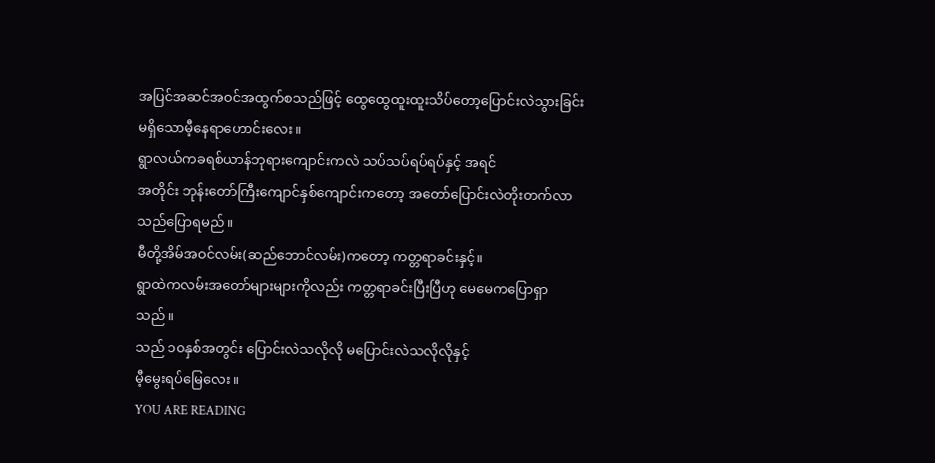အပြင်အဆင်အဝင်အထွက်စသည်ဖြင့် ထွေထွေထူးထူးသိပ်တော့ပြောင်းလဲသွားခြင်းမရှိသောမီ့နေရာဟောင်းလေး။
ရွာလယ်ကခရစ်ယာန်ဘုရားကျောင်းကလဲ သပ်သပ်ရပ်ရပ်နှင့် အရင်
အတိုင်း ဘုန်းတော်ကြီးကျောင်နှစ်ကျောင်းကတော့ အတော်ပြောင်းလဲတိုးတက်လာသည်ပြောရမည်။
မီတို့အိမ်အဝင်လမ်း(ဆည်ဘောင်လမ်း)ကတော့ ကတ္တရာခင်းနှင့်။
ရွာထဲကလမ်းအတော်များများကိုလည်း ကတ္တရာခင်းပြီးပြီဟု မေမေကပြောရှာသည်။
သည် ၁၀နှစ်အတွင်း ပြောင်းလဲသလိုလို မပြောင်းလဲသလိုလိုနှင့်
မီ့မွေးရပ်မြေလေး။
YOU ARE READING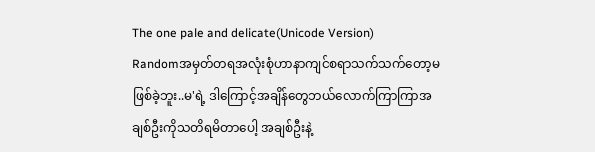The one pale and delicate(Unicode Version)
Randomအမှတ်တရအလုံးစုံဟာနာကျင်စရာသက်သက်တော့မဖြစ်ခဲ့ဘူး..မ'ရဲ့ ဒါကြောင့်အချိန်တွေဘယ်လောက်ကြာကြာအချစ်ဦးကိုသတိရမိတာပေါ့ အချစ်ဦးနဲ့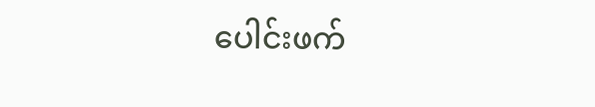ပေါင်းဖက်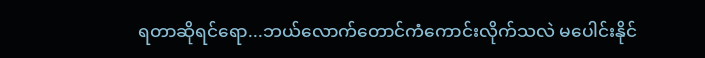ရတာဆိုရင်ရော...ဘယ်လောက်တောင်ကံကောင်းလိုက်သလဲ မပေါင်းနိုင်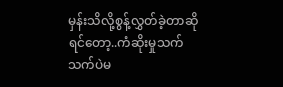မှန်းသိလို့စွန့်လွှတ်ခဲ့တာဆိုရင်တော့..ကံဆိုးမှုသက်သက်ပဲမ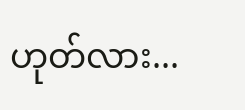ဟုတ်လား...